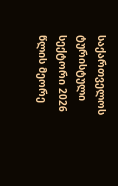საქართველოს ტურისტული სექტორი 2026 წლის მეორე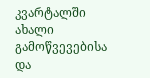კვარტალში ახალი გამოწვევებისა და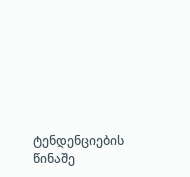ტენდენციების წინაშე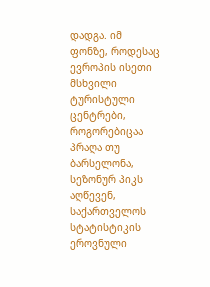დადგა. იმ ფონზე, როდესაც ევროპის ისეთი მსხვილი ტურისტული ცენტრები, როგორებიცაა პრაღა თუ ბარსელონა, სეზონურ პიკს აღწევენ, საქართველოს სტატისტიკის ეროვნული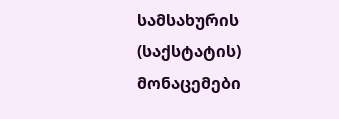სამსახურის (საქსტატის) მონაცემები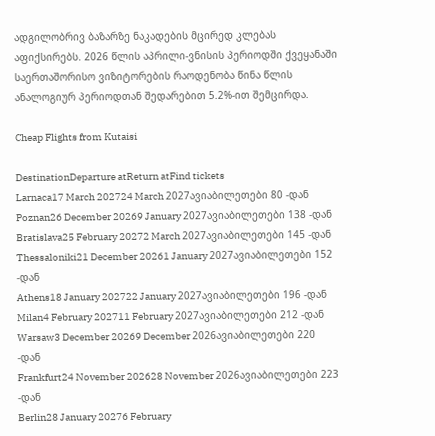ადგილობრივ ბაზარზე ნაკადების მცირედ კლებას აფიქსირებს. 2026 წლის აპრილი-ვნისის პერიოდში ქვეყანაში საერთაშორისო ვიზიტორების რაოდენობა წინა წლის ანალოგიურ პერიოდთან შედარებით 5.2%-ით შემცირდა.

Cheap Flights from Kutaisi

DestinationDeparture atReturn atFind tickets
Larnaca17 March 202724 March 2027ავიაბილეთები 80 -დან
Poznan26 December 20269 January 2027ავიაბილეთები 138 -დან
Bratislava25 February 20272 March 2027ავიაბილეთები 145 -დან
Thessaloniki21 December 20261 January 2027ავიაბილეთები 152 -დან
Athens18 January 202722 January 2027ავიაბილეთები 196 -დან
Milan4 February 202711 February 2027ავიაბილეთები 212 -დან
Warsaw3 December 20269 December 2026ავიაბილეთები 220 -დან
Frankfurt24 November 202628 November 2026ავიაბილეთები 223 -დან
Berlin28 January 20276 February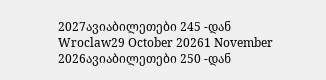2027ავიაბილეთები 245 -დან
Wroclaw29 October 20261 November 2026ავიაბილეთები 250 -დან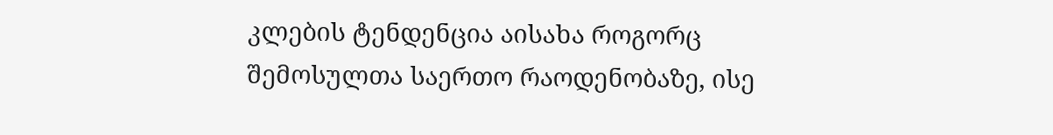კლების ტენდენცია აისახა როგორც შემოსულთა საერთო რაოდენობაზე, ისე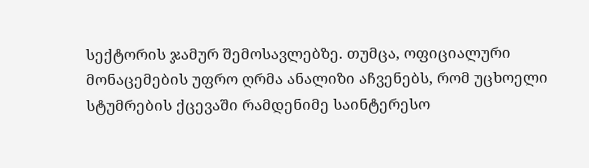სექტორის ჯამურ შემოსავლებზე. თუმცა, ოფიციალური მონაცემების უფრო ღრმა ანალიზი აჩვენებს, რომ უცხოელი სტუმრების ქცევაში რამდენიმე საინტერესო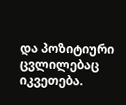და პოზიტიური ცვლილებაც იკვეთება.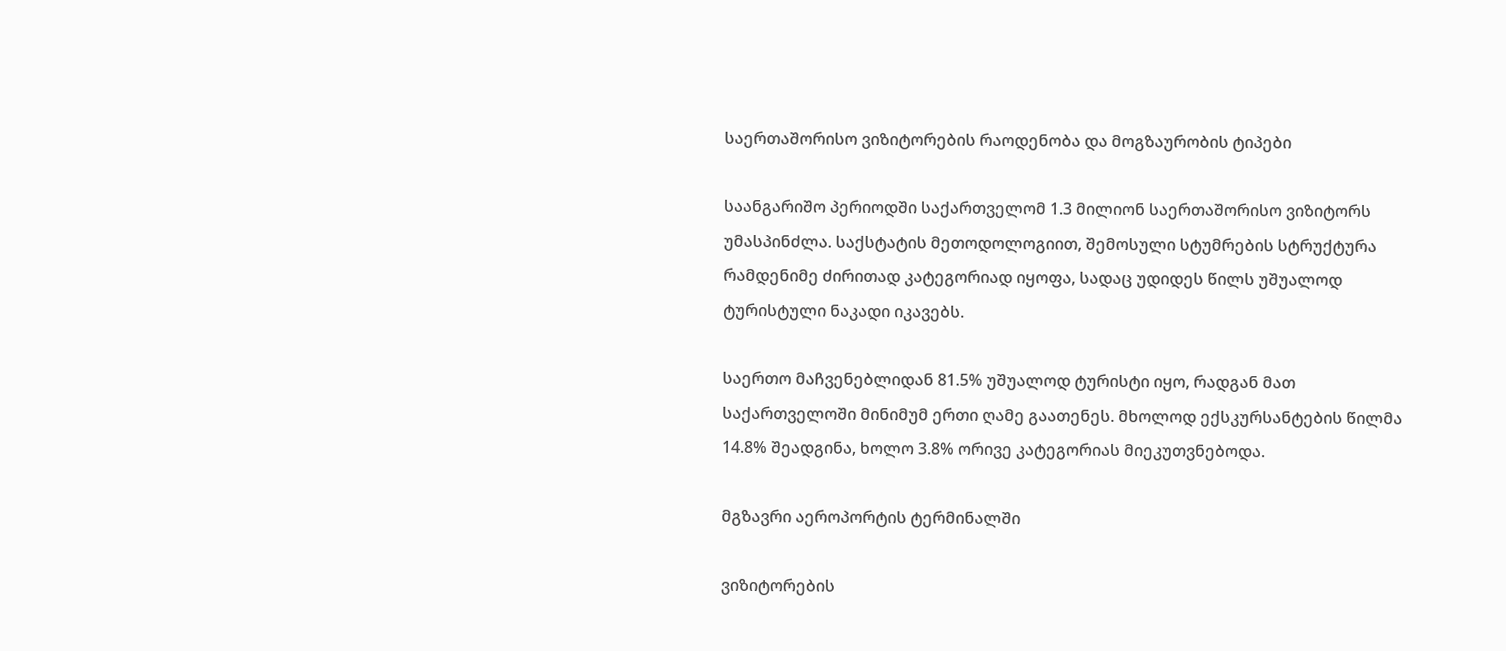საერთაშორისო ვიზიტორების რაოდენობა და მოგზაურობის ტიპები

საანგარიშო პერიოდში საქართველომ 1.3 მილიონ საერთაშორისო ვიზიტორს უმასპინძლა. საქსტატის მეთოდოლოგიით, შემოსული სტუმრების სტრუქტურა რამდენიმე ძირითად კატეგორიად იყოფა, სადაც უდიდეს წილს უშუალოდ ტურისტული ნაკადი იკავებს.

საერთო მაჩვენებლიდან 81.5% უშუალოდ ტურისტი იყო, რადგან მათ საქართველოში მინიმუმ ერთი ღამე გაათენეს. მხოლოდ ექსკურსანტების წილმა 14.8% შეადგინა, ხოლო 3.8% ორივე კატეგორიას მიეკუთვნებოდა.

მგზავრი აეროპორტის ტერმინალში

ვიზიტორების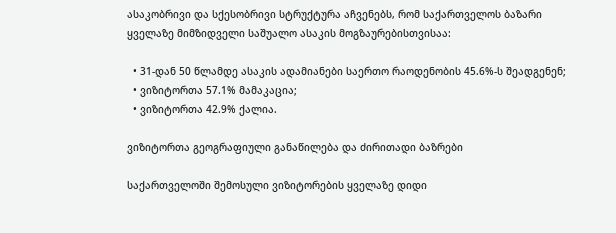ასაკობრივი და სქესობრივი სტრუქტურა აჩვენებს, რომ საქართველოს ბაზარი ყველაზე მიმზიდველი საშუალო ასაკის მოგზაურებისთვისაა:

  • 31-დან 50 წლამდე ასაკის ადამიანები საერთო რაოდენობის 45.6%-ს შეადგენენ;
  • ვიზიტორთა 57.1% მამაკაცია;
  • ვიზიტორთა 42.9% ქალია.

ვიზიტორთა გეოგრაფიული განაწილება და ძირითადი ბაზრები

საქართველოში შემოსული ვიზიტორების ყველაზე დიდი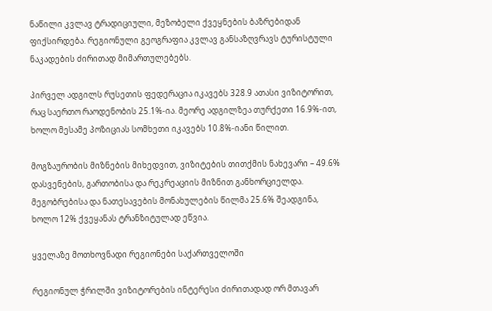ნაწილი კვლავ ტრადიციული, მეზობელი ქვეყნების ბაზრებიდან ფიქსირდება. რეგიონული გეოგრაფია კვლავ განსაზღვრავს ტურისტული ნაკადების ძირითად მიმართულებებს.

პირველ ადგილს რუსეთის ფედერაცია იკავებს 328.9 ათასი ვიზიტორით, რაც საერთო რაოდენობის 25.1%-ია. მეორე ადგილზეა თურქეთი 16.9%-ით, ხოლო მესამე პოზიციას სომხეთი იკავებს 10.8%-იანი წილით.

მოგზაურობის მიზნების მიხედვით, ვიზიტების თითქმის ნახევარი – 49.6% დასვენების, გართობისა და რეკრეაციის მიზნით განხორციელდა. მეგობრებისა და ნათესავების მონახულების წილმა 25.6% შეადგინა, ხოლო 12% ქვეყანას ტრანზიტულად ეწვია.

ყველაზე მოთხოვნადი რეგიონები საქართველოში

რეგიონულ ჭრილში ვიზიტორების ინტერესი ძირითადად ორ მთავარ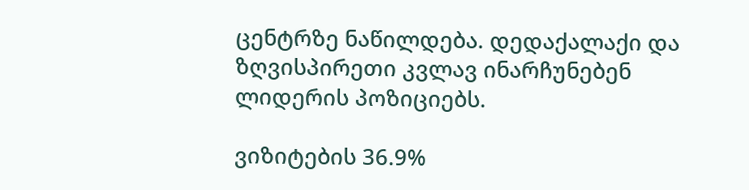ცენტრზე ნაწილდება. დედაქალაქი და ზღვისპირეთი კვლავ ინარჩუნებენ ლიდერის პოზიციებს.

ვიზიტების 36.9%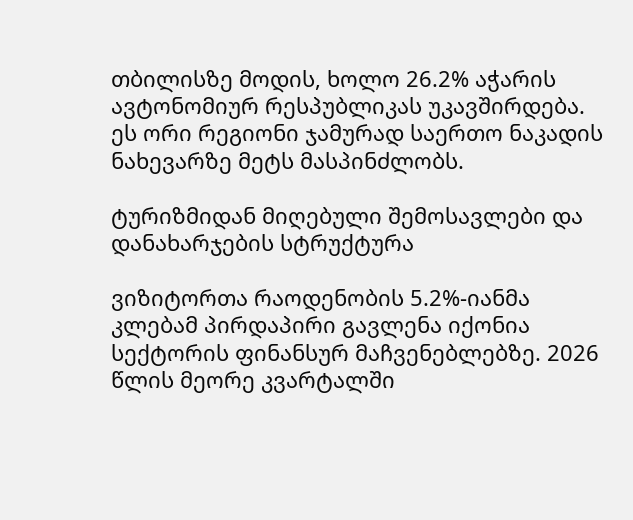თბილისზე მოდის, ხოლო 26.2% აჭარის ავტონომიურ რესპუბლიკას უკავშირდება. ეს ორი რეგიონი ჯამურად საერთო ნაკადის ნახევარზე მეტს მასპინძლობს.

ტურიზმიდან მიღებული შემოსავლები და დანახარჯების სტრუქტურა

ვიზიტორთა რაოდენობის 5.2%-იანმა კლებამ პირდაპირი გავლენა იქონია სექტორის ფინანსურ მაჩვენებლებზე. 2026 წლის მეორე კვარტალში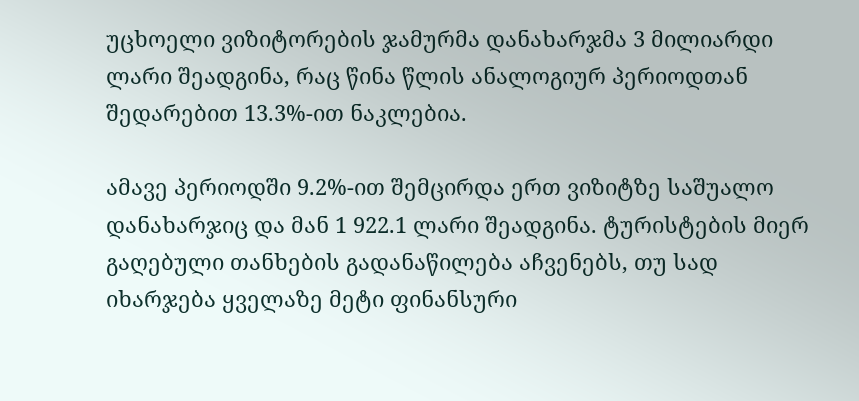უცხოელი ვიზიტორების ჯამურმა დანახარჯმა 3 მილიარდი ლარი შეადგინა, რაც წინა წლის ანალოგიურ პერიოდთან შედარებით 13.3%-ით ნაკლებია.

ამავე პერიოდში 9.2%-ით შემცირდა ერთ ვიზიტზე საშუალო დანახარჯიც და მან 1 922.1 ლარი შეადგინა. ტურისტების მიერ გაღებული თანხების გადანაწილება აჩვენებს, თუ სად იხარჯება ყველაზე მეტი ფინანსური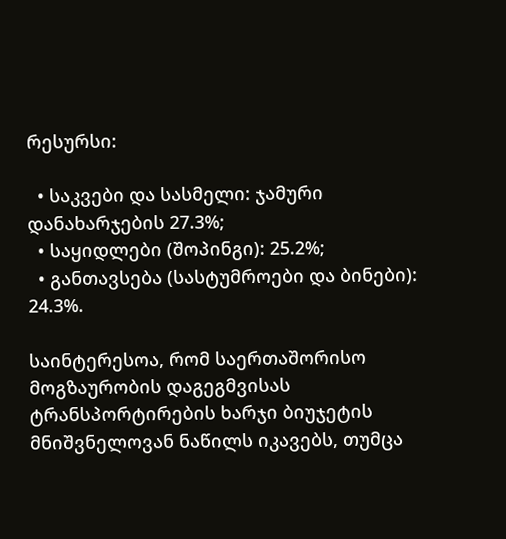რესურსი:

  • საკვები და სასმელი: ჯამური დანახარჯების 27.3%;
  • საყიდლები (შოპინგი): 25.2%;
  • განთავსება (სასტუმროები და ბინები): 24.3%.

საინტერესოა, რომ საერთაშორისო მოგზაურობის დაგეგმვისას ტრანსპორტირების ხარჯი ბიუჯეტის მნიშვნელოვან ნაწილს იკავებს, თუმცა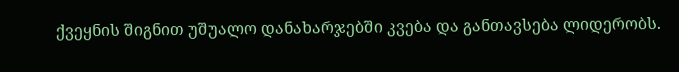ქვეყნის შიგნით უშუალო დანახარჯებში კვება და განთავსება ლიდერობს.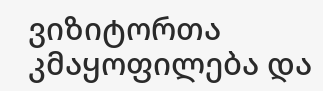ვიზიტორთა კმაყოფილება და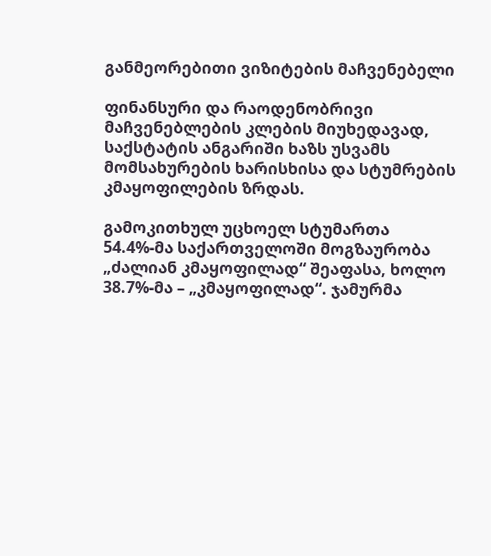განმეორებითი ვიზიტების მაჩვენებელი

ფინანსური და რაოდენობრივი მაჩვენებლების კლების მიუხედავად, საქსტატის ანგარიში ხაზს უსვამს მომსახურების ხარისხისა და სტუმრების კმაყოფილების ზრდას.

გამოკითხულ უცხოელ სტუმართა 54.4%-მა საქართველოში მოგზაურობა „ძალიან კმაყოფილად“ შეაფასა, ხოლო 38.7%-მა – „კმაყოფილად“. ჯამურმა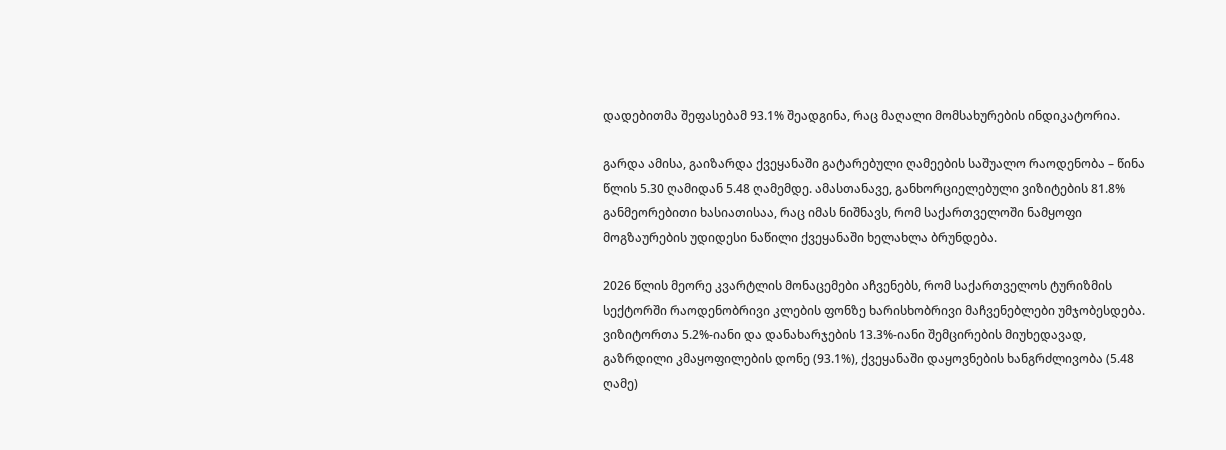დადებითმა შეფასებამ 93.1% შეადგინა, რაც მაღალი მომსახურების ინდიკატორია.

გარდა ამისა, გაიზარდა ქვეყანაში გატარებული ღამეების საშუალო რაოდენობა – წინა წლის 5.30 ღამიდან 5.48 ღამემდე. ამასთანავე, განხორციელებული ვიზიტების 81.8% განმეორებითი ხასიათისაა, რაც იმას ნიშნავს, რომ საქართველოში ნამყოფი მოგზაურების უდიდესი ნაწილი ქვეყანაში ხელახლა ბრუნდება.

2026 წლის მეორე კვარტლის მონაცემები აჩვენებს, რომ საქართველოს ტურიზმის სექტორში რაოდენობრივი კლების ფონზე ხარისხობრივი მაჩვენებლები უმჯობესდება. ვიზიტორთა 5.2%-იანი და დანახარჯების 13.3%-იანი შემცირების მიუხედავად, გაზრდილი კმაყოფილების დონე (93.1%), ქვეყანაში დაყოვნების ხანგრძლივობა (5.48 ღამე)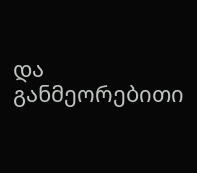და განმეორებითი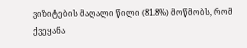ვიზიტების მაღალი წილი (81.8%) მოწმობს, რომ ქვეყანა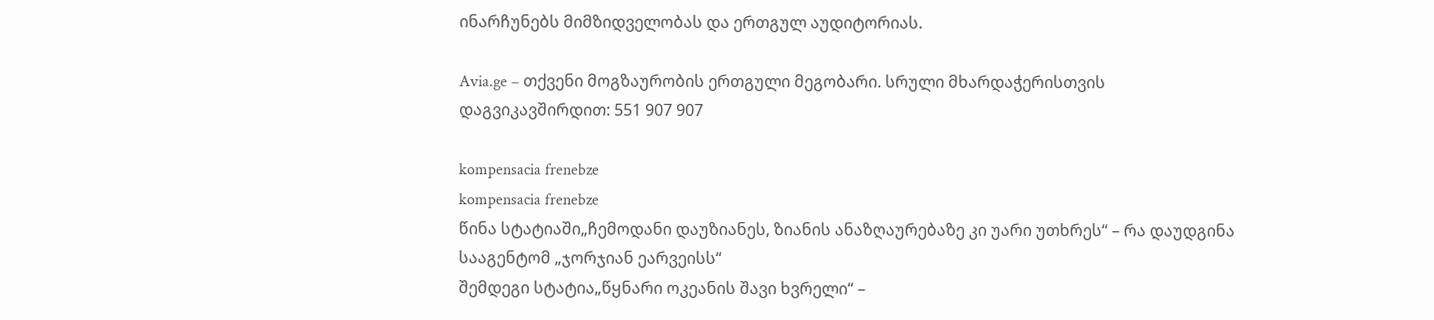ინარჩუნებს მიმზიდველობას და ერთგულ აუდიტორიას.

Avia.ge – თქვენი მოგზაურობის ერთგული მეგობარი. სრული მხარდაჭერისთვის დაგვიკავშირდით: 551 907 907

kompensacia frenebze
kompensacia frenebze
წინა სტატიაში„ჩემოდანი დაუზიანეს, ზიანის ანაზღაურებაზე კი უარი უთხრეს“ – რა დაუდგინა სააგენტომ „ჯორჯიან ეარვეისს“
შემდეგი სტატია„წყნარი ოკეანის შავი ხვრელი“ –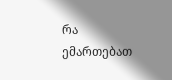რა ემართებათ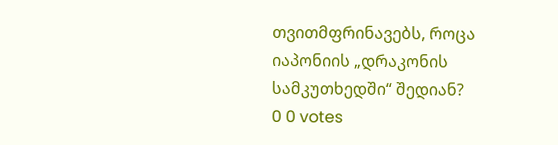თვითმფრინავებს, როცა იაპონიის „დრაკონის სამკუთხედში“ შედიან?
0 0 votes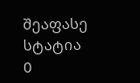შეაფასე სტატია
0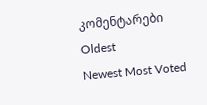კომენტარები
Oldest
Newest Most Voted